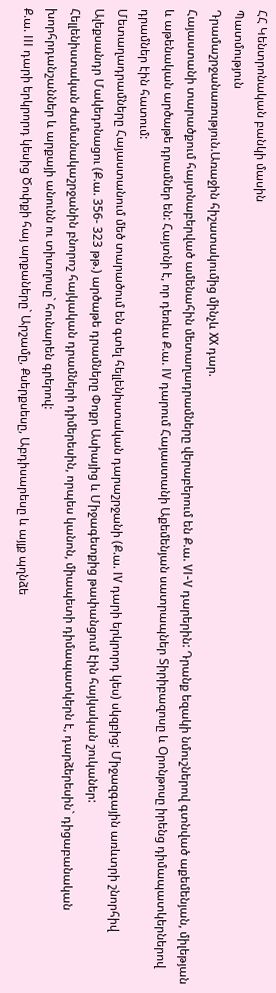ՀՀ Կենտրոնական բանկի մասին
Պատմություն
Դրամաշրջանառություն.Առաջին հիշատակումից մինչև XX դար.
Հայաստանի տարածքում հայտնաբերված ամենահին մետաղադրամները վերաբերում են Ք.ա. VI-V դարերին: Դրանք եզակի նմուշներով գտնված աքեմենյան, միլեթյան և աթենական արծաթե դրամներ են: Հայտնի է, որ դեռևս Ք.ա. IV դարում Հայաստանի Աքեմենյան սատրապներ Տիրիբազոսը և Օրոնթոսը իրենց դիմապատկերներով դրամներ էին հատում:
Մետաղադրամները Հայաստանում մեծ տարածում են գտել հելլենիստական դարաշրջանի (Ք.ա. IV դարի երկրորդ կես) սկզբից: Միջազգային առևտրի շնորհիվ Ալեքսանդր Մակեդոնացու (Ք.ա. 356- 323 թթ.) արծաթե դրամները Փոքր Ասիայից և Միջագետքից թափանցում էին հայկական շուկաներ:
Հելլենիստական ժամանակաշրջանին բնորոշ հայկական դրամների դիմերեսին, որպես կանոն, միապետի դիմապատկերն է, դարձերեսին` դիցաբանական խորհրդանշաններ և արքայի անունն ու տիտղոսը` հունարեն գրերով:
Ք.ա. III դարի երկրորդ կեսից Ծոփքի հայ արքաները` Արշամը, Քսերքսեսը, Աբդիսարեսը և այլք պղնձե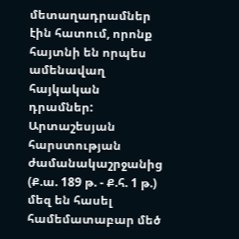մետաղադրամներ էին հատում, որոնք հայտնի են որպես ամենավաղ հայկական դրամներ:
Արտաշեսյան հարստության ժամանակաշրջանից (Ք.ա. 189 թ. - Ք.հ. 1 թ.) մեզ են հասել համեմատաբար մեծ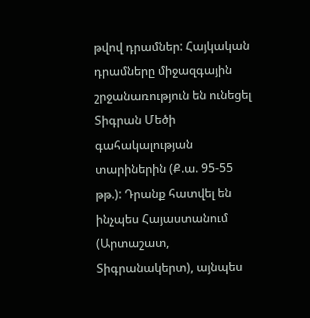թվով դրամներ: Հայկական դրամները միջազգային շրջանառություն են ունեցել Տիգրան Մեծի գահակալության տարիներին (Ք.ա. 95-55 թթ.): Դրանք հատվել են ինչպես Հայաստանում (Արտաշատ, Տիգրանակերտ), այնպես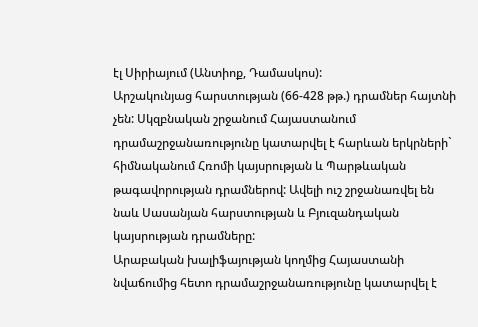էլ Սիրիայում (Անտիոք, Դամասկոս):
Արշակունյաց հարստության (66-428 թթ.) դրամներ հայտնի չեն: Սկզբնական շրջանում Հայաստանում դրամաշրջանառությունը կատարվել է հարևան երկրների` հիմնականում Հռոմի կայսրության և Պարթևական թագավորության դրամներով: Ավելի ուշ շրջանառվել են նաև Սասանյան հարստության և Բյուզանդական կայսրության դրամները:
Արաբական խալիֆայության կողմից Հայաստանի նվաճումից հետո դրամաշրջանառությունը կատարվել է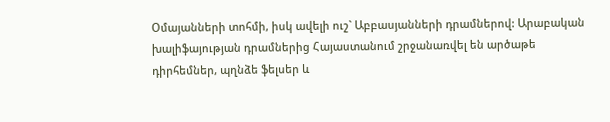Օմայանների տոհմի, իսկ ավելի ուշ` Աբբասյանների դրամներով: Արաբական խալիֆայության դրամներից Հայաստանում շրջանառվել են արծաթե դիրհեմներ, պղնձե ֆելսեր և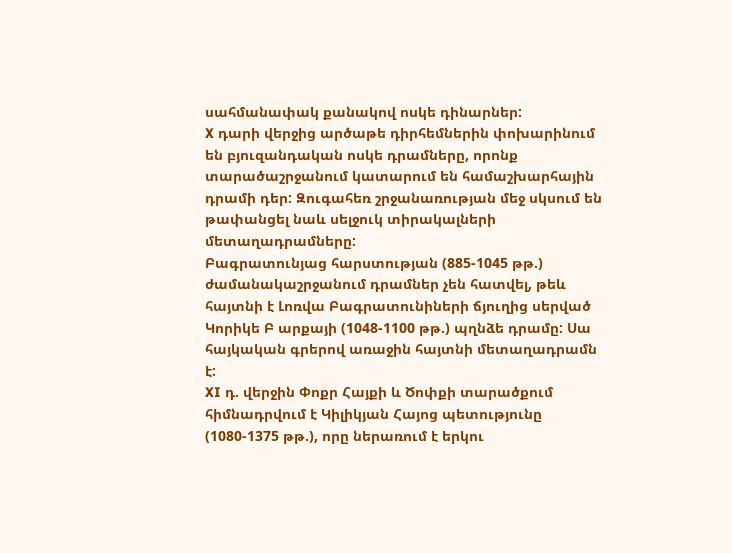սահմանափակ քանակով ոսկե դինարներ:
X դարի վերջից արծաթե դիրհեմներին փոխարինում են բյուզանդական ոսկե դրամները, որոնք տարածաշրջանում կատարում են համաշխարհային դրամի դեր: Զուգահեռ շրջանառության մեջ սկսում են թափանցել նաև սելջուկ տիրակալների մետաղադրամները:
Բագրատունյաց հարստության (885-1045 թթ.) ժամանակաշրջանում դրամներ չեն հատվել, թեև հայտնի է Լոռվա Բագրատունիների ճյուղից սերված Կորիկե Բ արքայի (1048-1100 թթ.) պղնձե դրամը: Սա հայկական գրերով առաջին հայտնի մետաղադրամն է:
XI դ. վերջին Փոքր Հայքի և Ծոփքի տարածքում հիմնադրվում է Կիլիկյան Հայոց պետությունը (1080-1375 թթ.), որը ներառում է երկու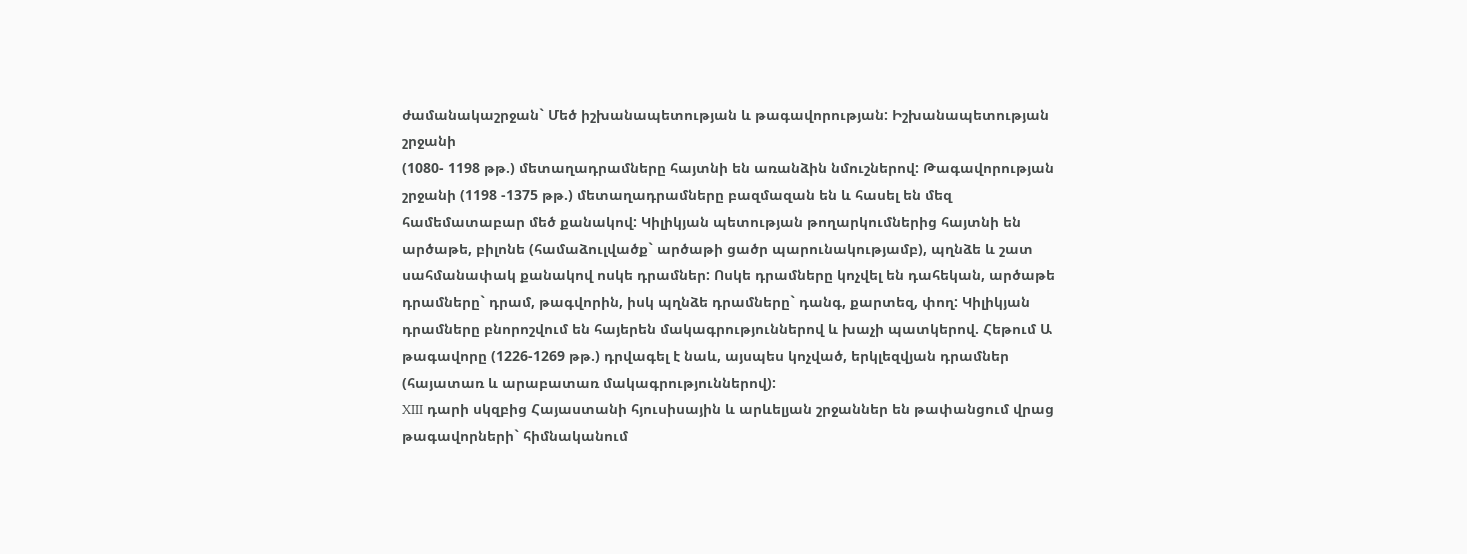ժամանակաշրջան` Մեծ իշխանապետության և թագավորության: Իշխանապետության շրջանի
(1080- 1198 թթ.) մետաղադրամները հայտնի են առանձին նմուշներով: Թագավորության շրջանի (1198 -1375 թթ.) մետաղադրամները բազմազան են և հասել են մեզ համեմատաբար մեծ քանակով: Կիլիկյան պետության թողարկումներից հայտնի են արծաթե, բիլոնե (համաձուլվածք` արծաթի ցածր պարունակությամբ), պղնձե և շատ սահմանափակ քանակով ոսկե դրամներ: Ոսկե դրամները կոչվել են դահեկան, արծաթե դրամները` դրամ, թագվորին, իսկ պղնձե դրամները` դանգ, քարտեզ, փող: Կիլիկյան դրամները բնորոշվում են հայերեն մակագրություններով և խաչի պատկերով. Հեթում Ա թագավորը (1226-1269 թթ.) դրվագել է նաև, այսպես կոչված, երկլեզվյան դրամներ (հայատառ և արաբատառ մակագրություններով):
XIII դարի սկզբից Հայաստանի հյուսիսային և արևելյան շրջաններ են թափանցում վրաց թագավորների` հիմնականում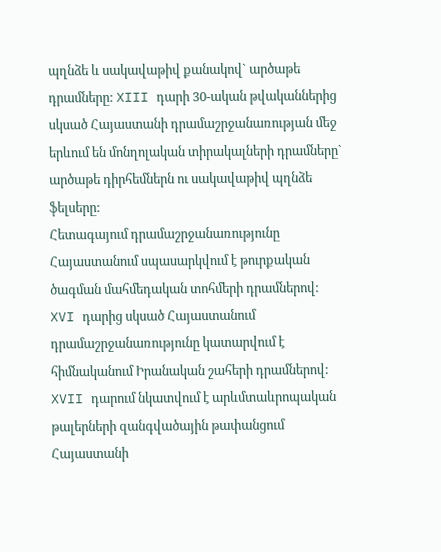պղնձե և սակավաթիվ քանակով` արծաթե դրամները: XIII դարի 30-ական թվականներից սկսած Հայաստանի դրամաշրջանառության մեջ երևում են մոնղոլական տիրակալների դրամները` արծաթե դիրհեմներն ու սակավաթիվ պղնձե ֆելսերը:
Հետագայում դրամաշրջանառությունը Հայաստանում սպասարկվում է թուրքական ծագման մահմեդական տոհմերի դրամներով:
XVI դարից սկսած Հայաստանում դրամաշրջանառությունը կատարվում է հիմնականում Իրանական շահերի դրամներով:
XVII դարում նկատվում է արևմտաևրոպական թալերների զանգվածային թափանցում Հայաստանի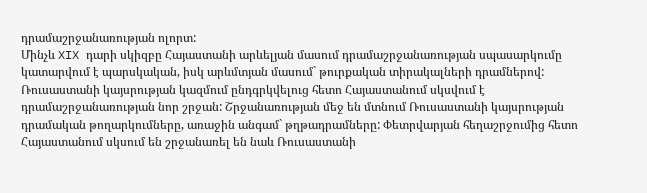դրամաշրջանառության ոլորտ:
Մինչև XIX դարի սկիզբը Հայաստանի արևելյան մասում դրամաշրջանառության սպասարկումը կատարվում է պարսկական, իսկ արևմտյան մասում` թուրքական տիրակալների դրամներով:
Ռուսաստանի կայսրության կազմում ընդգրկվելուց հետո Հայաստանում սկսվում է դրամաշրջանառության նոր շրջան: Շրջանառության մեջ են մտնում Ռուսաստանի կայսրության դրամական թողարկումները, առաջին անգամ` թղթադրամները: Փետրվարյան հեղաշրջումից հետո Հայաստանում սկսում են շրջանառել են նաև Ռուսաստանի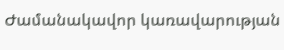Ժամանակավոր կառավարության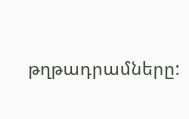թղթադրամները: